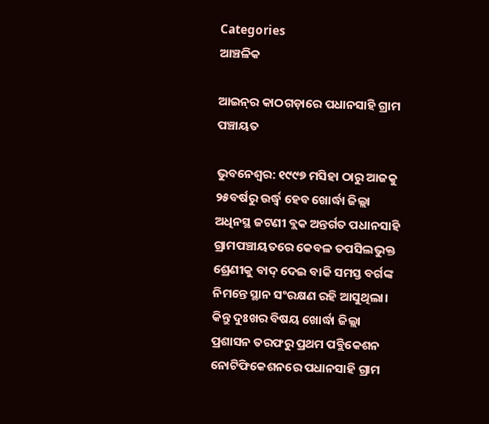Categories
ଆଞ୍ଚଳିକ

ଆଇନ୍‌ର କାଠଗଡ଼ାରେ ପଧାନସାହି ଗ୍ରାମ ପଞ୍ଚାୟତ

ଭୁବନେଶ୍ୱର: ୧୯୯୭ ମସିହା ଠାରୁ ଆଜକୁ ୨୫ବର୍ଷରୁ ଉର୍ଦ୍ଧ୍ୱ ହେବ ଖୋର୍ଦ୍ଧା ଜିଲ୍ଲା ଅଧିନସ୍ଥ ଜଟଣୀ ବ୍ଲକ ଅନ୍ତର୍ଗତ ପଧାନସାହି ଗ୍ରାମପଞ୍ଚାୟତରେ କେବଳ ତପସିଲଭୁକ୍ତ ଶ୍ରେଣୀକୁ ବାଦ୍ ଦେଇ ବାକି ସମସ୍ତ ବର୍ଗଙ୍କ ନିମନ୍ତେ ସ୍ଥାନ ସଂରକ୍ଷଣ ରହି ଆସୁଥିଲା। କିନ୍ତୁ ଦୁଃଖର ବିଷୟ ଖୋର୍ଦ୍ଧା ଜିଲ୍ଲା ପ୍ରଶାସନ ତରଫରୁ ପ୍ରଥମ ପବ୍ଲିକେଶନ ନୋଟିଫିକେଶନରେ ପଧାନସାହି ଗ୍ରାମ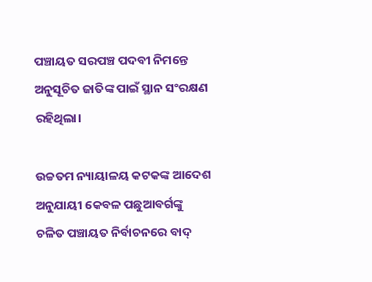ପଞ୍ଚାୟତ ସରପଞ୍ଚ ପଦବୀ ନିମନ୍ତେ ଅନୁସୂଚିତ ଜାତିଙ୍କ ପାଇଁ ସ୍ଥାନ ସଂରକ୍ଷଣ ରହିଥିଲା।

ଉଚ୍ଚତମ ନ୍ୟାୟାଳୟ କଟକଙ୍କ ଆଦେଶ ଅନୁଯାୟୀ କେବଳ ପଛୁଆବର୍ଗଙ୍କୁ ଚଳିତ ପଞ୍ଚାୟତ ନିର୍ବାଚନରେ ବାଦ୍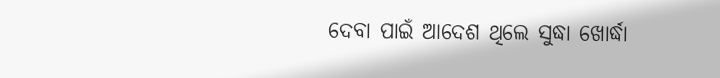ଦେବା ପାଇଁ ଆଦେଶ ଥିଲେ ସୁଦ୍ଧା ଖୋର୍ଦ୍ଧା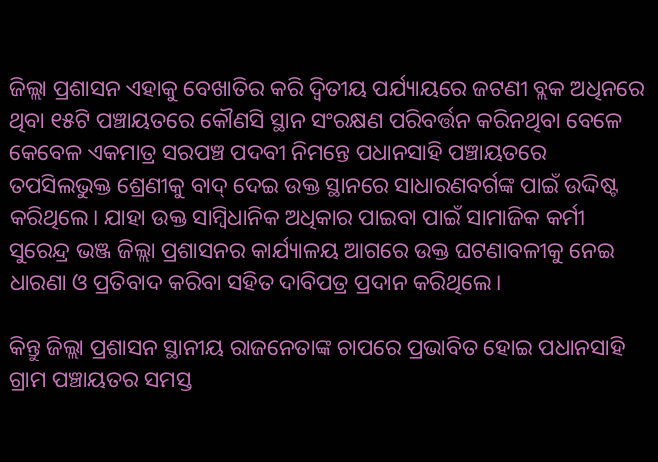ଜିଲ୍ଲା ପ୍ରଶାସନ ଏହାକୁ ବେଖାତିର କରି ଦ୍ୱିତୀୟ ପର୍ଯ୍ୟାୟରେ ଜଟଣୀ ବ୍ଲକ ଅଧିନରେ ଥିବା ୧୫ଟି ପଞ୍ଚାୟତରେ କୌଣସି ସ୍ଥାନ ସଂରକ୍ଷଣ ପରିବର୍ତ୍ତନ କରିନଥିବା ବେଳେ କେବେଳ ଏକମାତ୍ର ସରପଞ୍ଚ ପଦବୀ ନିମନ୍ତେ ପଧାନସାହି ପଞ୍ଚାୟତରେ ତପସିଲଭୁକ୍ତ ଶ୍ରେଣୀକୁ ବାଦ୍ ଦେଇ ଉକ୍ତ ସ୍ଥାନରେ ସାଧାରଣବର୍ଗଙ୍କ ପାଇଁ ଉଦ୍ଦିଷ୍ଟ କରିଥିଲେ। ଯାହା ଉକ୍ତ ସାମ୍ବିଧାନିକ ଅଧିକାର ପାଇବା ପାଇଁ ସାମାଜିକ କର୍ମୀ ସୁରେନ୍ଦ୍ର ଭଞ୍ଜ ଜିଲ୍ଲା ପ୍ରଶାସନର କାର୍ଯ୍ୟାଳୟ ଆଗରେ ଉକ୍ତ ଘଟଣାବଳୀକୁ ନେଇ ଧାରଣା ଓ ପ୍ରତିବାଦ କରିବା ସହିତ ଦାବିପତ୍ର ପ୍ରଦାନ କରିଥିଲେ।

କିନ୍ତୁ ଜିଲ୍ଲା ପ୍ରଶାସନ ସ୍ଥାନୀୟ ରାଜନେତାଙ୍କ ଚାପରେ ପ୍ରଭାବିତ ହୋଇ ପଧାନସାହି ଗ୍ରାମ ପଞ୍ଚାୟତର ସମସ୍ତ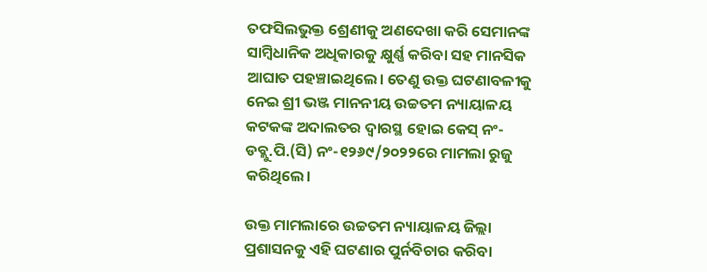ତଫସିଲଭୁକ୍ତ ଶ୍ରେଣୀକୁ ଅଣଦେଖା କରି ସେମାନଙ୍କ ସାମ୍ବିଧାନିକ ଅଧିକାରକୁ କ୍ଷୁର୍ଣ୍ଣ କରିବା ସହ ମାନସିକ ଆଘାତ ପହଞ୍ଚାଇଥିଲେ। ତେଣୁ ଉକ୍ତ ଘଟଣାବଳୀକୁ ନେଇ ଶ୍ରୀ ଭଞ୍ଜ ମାନନୀୟ ଉଚ୍ଚତମ ନ୍ୟାୟାଳୟ କଟକଙ୍କ ଅଦାଲତର ଦ୍ୱାରସ୍ଥ ହୋଇ କେସ୍ ନଂ-ଡବ୍ଲୁ.ପି.(ସି) ନଂ-୧୨୬୯/୨୦୨୨ରେ ମାମଲା ରୁଜୁ କରିଥିଲେ।

ଉକ୍ତ ମାମଲାରେ ଉଚ୍ଚତମ ନ୍ୟାୟାଳୟ ଜିଲ୍ଲା ପ୍ରଶାସନକୁ ଏହି ଘଟଣାର ପୁର୍ନବିଚାର କରିବା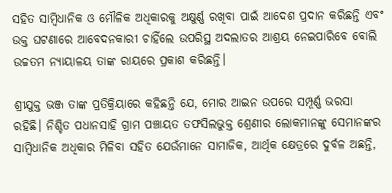ସହିତ ସାମ୍ବିଧାନିକ ଓ ମୌଳିକ ଅଧିକାରକୁ ଅକ୍ଷୁର୍ଣ୍ଣ ରଖିବା ପାଇଁ ଆଦେଶ ପ୍ରଦାନ କରିଛନ୍ତି ଏବଂ ଉକ୍ତ ଘଟଣାରେ ଆବେଦନକାରୀ ଚାହିଁଲେ ଉପରିସ୍ଥ ଅଦଲାତର ଆଶ୍ରୟ ନେଇପାରିବେ ବୋଲି ଉଚ୍ଚତମ ନ୍ୟାୟାଳୟ ତାଙ୍କ ରାୟରେ ପ୍ରକାଶ କରିଛନ୍ତି।

ଶ୍ରୀଯୁକ୍ତ ଭଞ୍ଜ ତାଙ୍କ ପ୍ରତିକ୍ରିୟାରେ କହିଛନ୍ତି ଯେ, ମୋର ଆଇନ ଉପରେ ସମ୍ପୂର୍ଣ୍ଣ ଭରସା ରହିଛି। ନିଶ୍ଚିତ ପଧାନସାହି ଗ୍ରାମ ପଞ୍ଚାୟତ ତଫସିଲଭୁକ୍ତ ଶ୍ରେଣୀର ଲୋକମାନଙ୍କୁ ସେମାନଙ୍କର ସାମ୍ବିଧାନିକ ଅଧିକାର ମିଳିବା ସହିତ ଯେଉଁମାନେ ସାମାଜିକ, ଆର୍ଥିକ କ୍ଷେତ୍ରରେ ଦୁର୍ବଳ ଅଛନ୍ତି,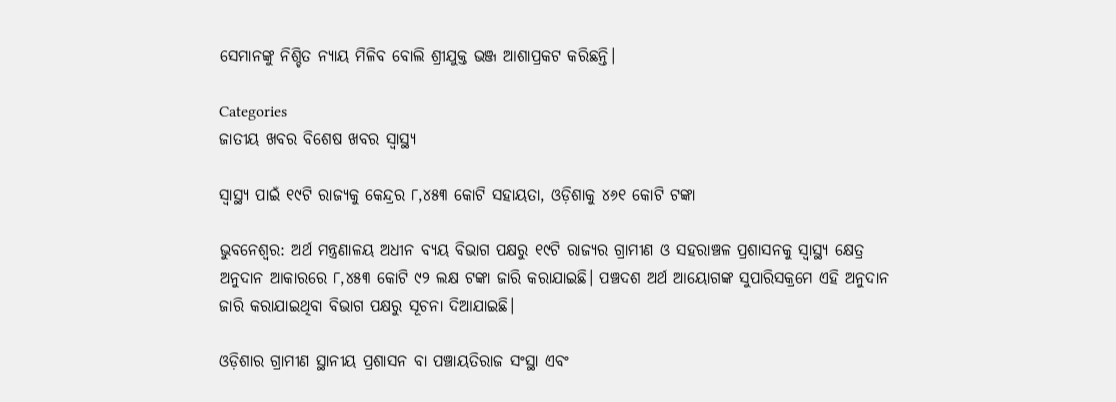ସେମାନଙ୍କୁ ନିଶ୍ଚିତ ନ୍ୟାୟ ମିଳିବ ବୋଲି ଶ୍ରୀଯୁକ୍ତ ଭଞ୍ଜ ଆଶାପ୍ରକଟ କରିଛନ୍ତି।

Categories
ଜାତୀୟ ଖବର ବିଶେଷ ଖବର ସ୍ବାସ୍ଥ୍ୟ

ସ୍ୱାସ୍ଥ୍ୟ ପାଇଁ ୧୯ଟି ରାଜ୍ୟକୁ କେନ୍ଦ୍ରର ୮,୪୫୩ କୋଟି ସହାୟତା, ଓଡ଼ିଶାକୁ ୪୬୧ କୋଟି ଟଙ୍କା

ଭୁବନେଶ୍ବର: ଅର୍ଥ ମନ୍ତ୍ରଣାଳୟ ଅଧୀନ ବ୍ୟୟ ବିଭାଗ ପକ୍ଷରୁ ୧୯ଟି ରାଜ୍ୟର ଗ୍ରାମୀଣ ଓ ସହରାଞ୍ଚଳ ପ୍ରଶାସନକୁ ସ୍ୱାସ୍ଥ୍ୟ କ୍ଷେତ୍ର ଅନୁଦାନ ଆକାରରେ ୮,୪୫୩ କୋଟି ୯୨ ଲକ୍ଷ ଟଙ୍କା ଜାରି କରାଯାଇଛି। ପଞ୍ଚଦଶ ଅର୍ଥ ଆୟୋଗଙ୍କ ସୁପାରିସକ୍ରମେ ଏହି ଅନୁଦାନ ଜାରି କରାଯାଇଥିବା ବିଭାଗ ପକ୍ଷରୁ ସୂଚନା ଦିଆଯାଇଛି।

ଓଡ଼ିଶାର ଗ୍ରାମୀଣ ସ୍ଥାନୀୟ ପ୍ରଶାସନ ବା ପଞ୍ଚାୟତିରାଜ ସଂସ୍ଥା ଏବଂ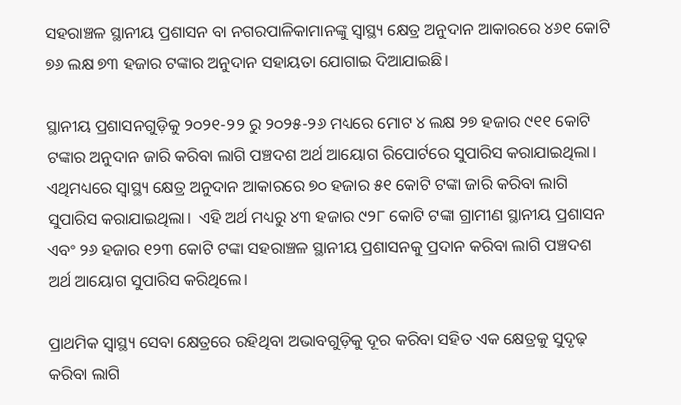ସହରାଞ୍ଚଳ ସ୍ଥାନୀୟ ପ୍ରଶାସନ ବା ନଗରପାଳିକାମାନଙ୍କୁ ସ୍ୱାସ୍ଥ୍ୟ କ୍ଷେତ୍ର ଅନୁଦାନ ଆକାରରେ ୪୬୧ କୋଟି ୭୬ ଲକ୍ଷ ୭୩ ହଜାର ଟଙ୍କାର ଅନୁଦାନ ସହାୟତା ଯୋଗାଇ ଦିଆଯାଇଛି।

ସ୍ଥାନୀୟ ପ୍ରଶାସନଗୁଡ଼ିକୁ ୨୦୨୧-୨୨ ରୁ ୨୦୨୫-୨୬ ମଧ୍ୟରେ ମୋଟ ୪ ଲକ୍ଷ ୨୭ ହଜାର ୯୧୧ କୋଟି ଟଙ୍କାର ଅନୁଦାନ ଜାରି କରିବା ଲାଗି ପଞ୍ଚଦଶ ଅର୍ଥ ଆୟୋଗ ରିପୋର୍ଟରେ ସୁପାରିସ କରାଯାଇଥିଲା। ଏଥିମଧ୍ୟରେ ସ୍ୱାସ୍ଥ୍ୟ କ୍ଷେତ୍ର ଅନୁଦାନ ଆକାରରେ ୭୦ ହଜାର ୫୧ କୋଟି ଟଙ୍କା ଜାରି କରିବା ଲାଗି ସୁପାରିସ କରାଯାଇଥିଲା।  ଏହି ଅର୍ଥ ମଧ୍ୟରୁ ୪୩ ହଜାର ୯୨୮ କୋଟି ଟଙ୍କା ଗ୍ରାମୀଣ ସ୍ଥାନୀୟ ପ୍ରଶାସନ ଏବଂ ୨୬ ହଜାର ୧୨୩ କୋଟି ଟଙ୍କା ସହରାଞ୍ଚଳ ସ୍ଥାନୀୟ ପ୍ରଶାସନକୁ ପ୍ରଦାନ କରିବା ଲାଗି ପଞ୍ଚଦଶ ଅର୍ଥ ଆୟୋଗ ସୁପାରିସ କରିଥିଲେ।

ପ୍ରାଥମିକ ସ୍ୱାସ୍ଥ୍ୟ ସେବା କ୍ଷେତ୍ରରେ ରହିଥିବା ଅଭାବଗୁଡ଼ିକୁ ଦୂର କରିବା ସହିତ ଏକ କ୍ଷେତ୍ରକୁ ସୁଦୃଢ଼ କରିବା ଲାଗି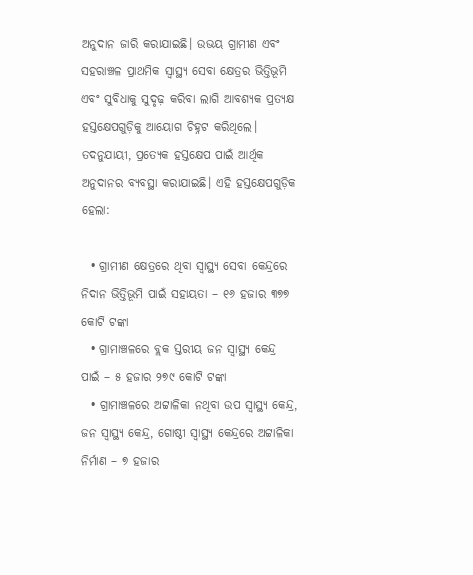ଅନୁଦାନ ଜାରି କରାଯାଇଛି। ଉଭୟ ଗ୍ରାମୀଣ ଏବଂ ସହରାଞ୍ଚଳ ପ୍ରାଥମିକ ସ୍ୱାସ୍ଥ୍ୟ ସେବା କ୍ଷେତ୍ରର ଭିତ୍ତିଭୂମି ଏବଂ ସୁବିଧାକୁ ସୁଦୃଢ଼ କରିବା ଲାଗି ଆବଶ୍ୟକ ପ୍ରତ୍ୟକ୍ଷ ହସ୍ତକ୍ଷେପଗୁଡ଼ିକୁ ଆୟୋଗ ଚିହ୍ନଟ କରିଥିଲେ। ତଦନୁଯାୟୀ, ପ୍ରତ୍ୟେକ ହସ୍ତକ୍ଷେପ ପାଇଁ ଆର୍ଥିକ ଅନୁଦାନର ବ୍ୟବସ୍ଥା କରାଯାଇଛି। ଏହି ହସ୍ତକ୍ଷେପଗୁଡ଼ିକ ହେଲା:

  • ଗ୍ରାମୀଣ କ୍ଷେତ୍ରରେ ଥିବା ସ୍ୱାସ୍ଥ୍ୟ ସେବା କେନ୍ଦ୍ରରେ ନିଦାନ ଭିତ୍ତିଭୂମି ପାଇଁ ସହାୟତା – ୧୬ ହଜାର ୩୭୭ କୋଟି ଟଙ୍କା
  • ଗ୍ରାମାଞ୍ଚଳରେ ବ୍ଲକ ସ୍ତରୀୟ ଜନ ସ୍ୱାସ୍ଥ୍ୟ କେନ୍ଦ୍ର ପାଇଁ – ୫ ହଜାର ୨୭୯ କୋଟି ଟଙ୍କା
  • ଗ୍ରାମାଞ୍ଚଳରେ ଅଟ୍ଟାଳିକା ନଥିବା ଉପ ସ୍ୱାସ୍ଥ୍ୟ କେନ୍ଦ୍ର, ଜନ ସ୍ୱାସ୍ଥ୍ୟ କେନ୍ଦ୍ର, ଗୋଷ୍ଠୀ ସ୍ୱାସ୍ଥ୍ୟ କେନ୍ଦ୍ରରେ ଅଟ୍ଟାଳିକା ନିର୍ମାଣ – ୭ ହଜାର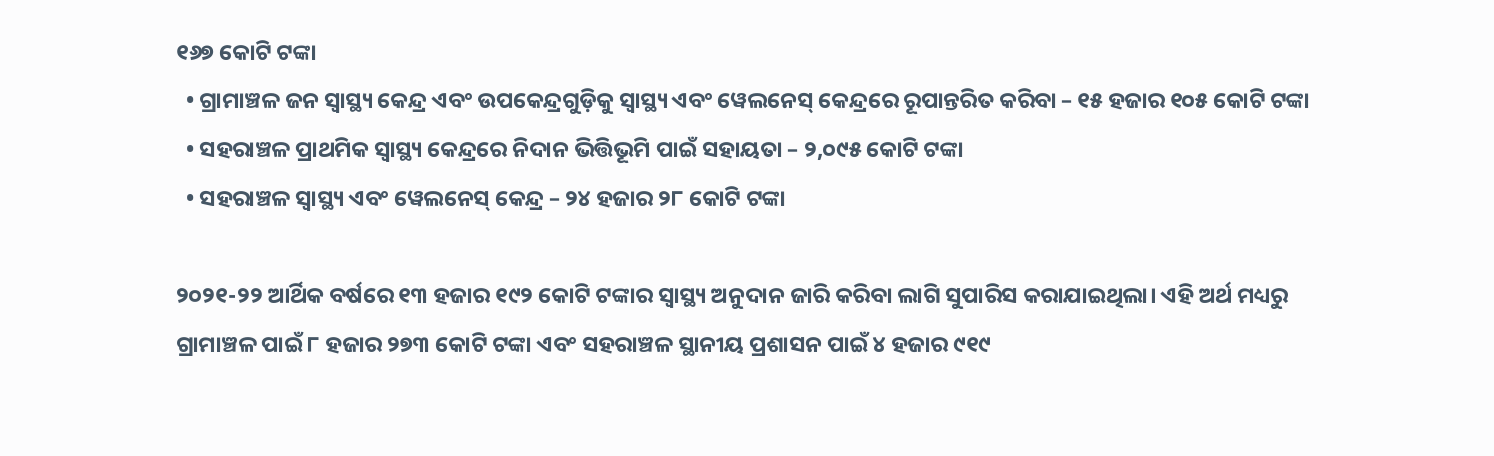୧୬୭ କୋଟି ଟଙ୍କା
  • ଗ୍ରାମାଞ୍ଚଳ ଜନ ସ୍ୱାସ୍ଥ୍ୟ କେନ୍ଦ୍ର ଏବଂ ଉପକେନ୍ଦ୍ରଗୁଡ଼ିକୁ ସ୍ୱାସ୍ଥ୍ୟ ଏବଂ ୱେଲନେସ୍ କେନ୍ଦ୍ରରେ ରୂପାନ୍ତରିତ କରିବା – ୧୫ ହଜାର ୧୦୫ କୋଟି ଟଙ୍କା
  • ସହରାଞ୍ଚଳ ପ୍ରାଥମିକ ସ୍ୱାସ୍ଥ୍ୟ କେନ୍ଦ୍ରରେ ନିଦାନ ଭିତ୍ତିଭୂମି ପାଇଁ ସହାୟତା – ୨,୦୯୫ କୋଟି ଟଙ୍କା
  • ସହରାଞ୍ଚଳ ସ୍ୱାସ୍ଥ୍ୟ ଏବଂ ୱେଲନେସ୍ କେନ୍ଦ୍ର – ୨୪ ହଜାର ୨୮ କୋଟି ଟଙ୍କା

୨୦୨୧-୨୨ ଆର୍ଥିକ ବର୍ଷରେ ୧୩ ହଜାର ୧୯୨ କୋଟି ଟଙ୍କାର ସ୍ୱାସ୍ଥ୍ୟ ଅନୁଦାନ ଜାରି କରିବା ଲାଗି ସୁପାରିସ କରାଯାଇଥିଲା। ଏହି ଅର୍ଥ ମଧ୍ୟରୁ ଗ୍ରାମାଞ୍ଚଳ ପାଇଁ ୮ ହଜାର ୨୭୩ କୋଟି ଟଙ୍କା ଏବଂ ସହରାଞ୍ଚଳ ସ୍ଥାନୀୟ ପ୍ରଶାସନ ପାଇଁ ୪ ହଜାର ୯୧୯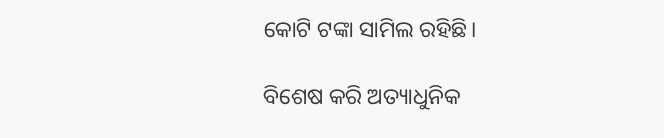କୋଟି ଟଙ୍କା ସାମିଲ ରହିଛି।

ବିଶେଷ କରି ଅତ୍ୟାଧୁନିକ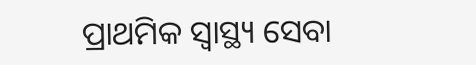ପ୍ରାଥମିକ ସ୍ୱାସ୍ଥ୍ୟ ସେବା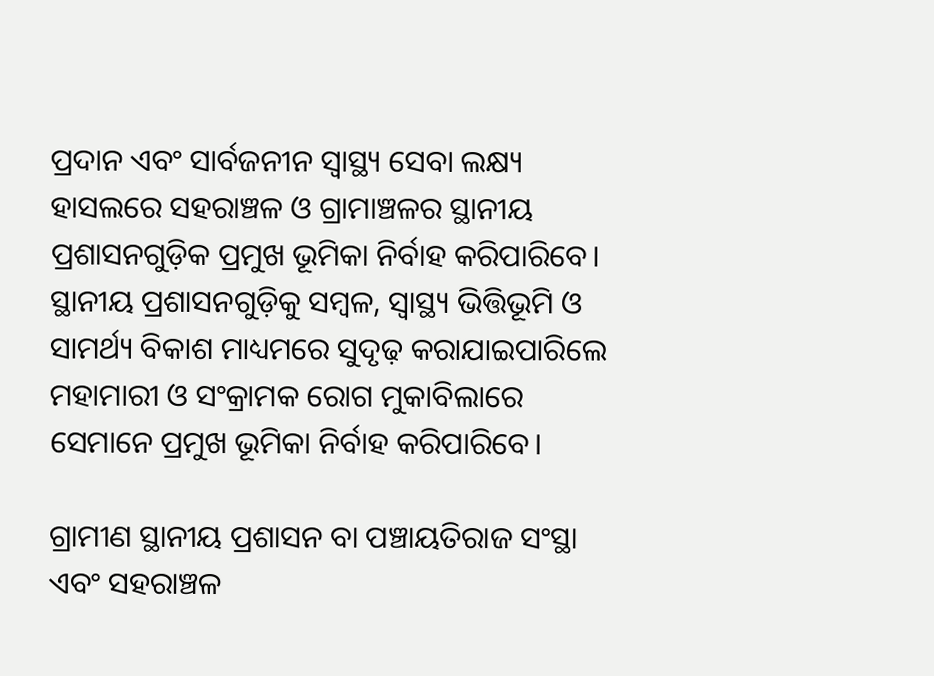ପ୍ରଦାନ ଏବଂ ସାର୍ବଜନୀନ ସ୍ୱାସ୍ଥ୍ୟ ସେବା ଲକ୍ଷ୍ୟ ହାସଲରେ ସହରାଞ୍ଚଳ ଓ ଗ୍ରାମାଞ୍ଚଳର ସ୍ଥାନୀୟ ପ୍ରଶାସନଗୁଡ଼ିକ ପ୍ରମୁଖ ଭୂମିକା ନିର୍ବାହ କରିପାରିବେ। ସ୍ଥାନୀୟ ପ୍ରଶାସନଗୁଡ଼ିକୁ ସମ୍ବଳ, ସ୍ୱାସ୍ଥ୍ୟ ଭିତ୍ତିଭୂମି ଓ ସାମର୍ଥ୍ୟ ବିକାଶ ମାଧ୍ୟମରେ ସୁଦୃଢ଼ କରାଯାଇପାରିଲେ ମହାମାରୀ ଓ ସଂକ୍ରାମକ ରୋଗ ମୁକାବିଲାରେ ସେମାନେ ପ୍ରମୁଖ ଭୂମିକା ନିର୍ବାହ କରିପାରିବେ।

ଗ୍ରାମୀଣ ସ୍ଥାନୀୟ ପ୍ରଶାସନ ବା ପଞ୍ଚାୟତିରାଜ ସଂସ୍ଥା ଏବଂ ସହରାଞ୍ଚଳ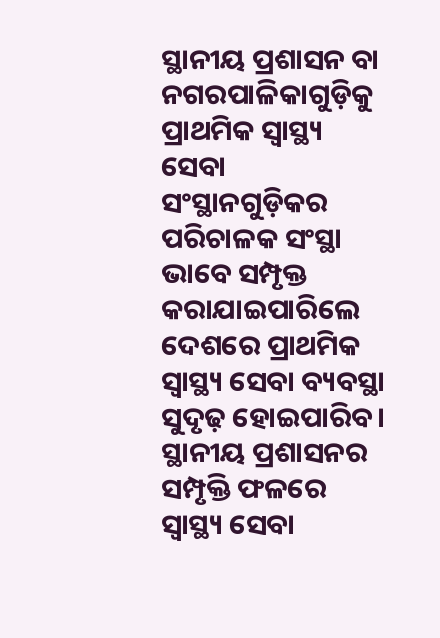ସ୍ଥାନୀୟ ପ୍ରଶାସନ ବା ନଗରପାଳିକାଗୁଡ଼ିକୁ ପ୍ରାଥମିକ ସ୍ୱାସ୍ଥ୍ୟ ସେବା ସଂସ୍ଥାନଗୁଡ଼ିକର ପରିଚାଳକ ସଂସ୍ଥା ଭାବେ ସମ୍ପୃକ୍ତ କରାଯାଇପାରିଲେ ଦେଶରେ ପ୍ରାଥମିକ ସ୍ୱାସ୍ଥ୍ୟ ସେବା ବ୍ୟବସ୍ଥା ସୁଦୃଢ଼ ହୋଇପାରିବ। ସ୍ଥାନୀୟ ପ୍ରଶାସନର ସମ୍ପୃକ୍ତି ଫଳରେ ସ୍ୱାସ୍ଥ୍ୟ ସେବା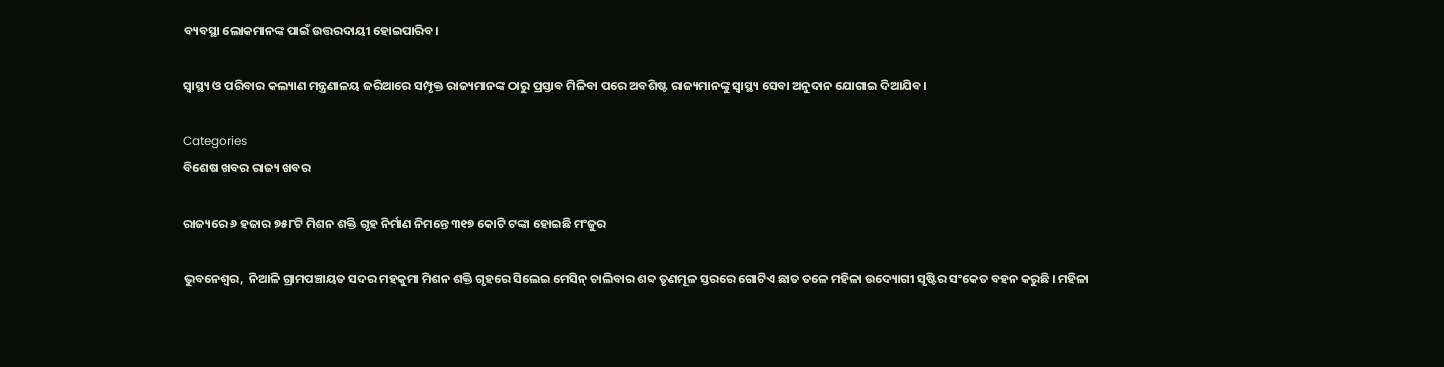ବ୍ୟବସ୍ଥା ଲୋକମାନଙ୍କ ପାଇଁ ଉତ୍ତରଦାୟୀ ହୋଇପାରିବ।

ସ୍ୱାସ୍ଥ୍ୟ ଓ ପରିବାର କଲ୍ୟାଣ ମନ୍ତ୍ରଣାଳୟ ଜରିଆରେ ସମ୍ପୃକ୍ତ ରାଜ୍ୟମାନଙ୍କ ଠାରୁ ପ୍ରସ୍ତାବ ମିଳିବା ପରେ ଅବଶିଷ୍ଟ ରାଜ୍ୟମାନଙ୍କୁ ସ୍ୱାସ୍ଥ୍ୟ ସେବା ଅନୁଦାନ ଯୋଗାଇ ଦିଆଯିବ।

Categories
ବିଶେଷ ଖବର ରାଜ୍ୟ ଖବର

ରାଜ୍ୟରେ ୬ ହଜାର ୭୫୮ଟି ମିଶନ ଶକ୍ତି ଗୃହ ନିର୍ମାଣ ନିମନ୍ତେ ୩୧୭ କୋଟି ଟଙ୍କା ହୋଇଛି ମଂଜୁର

ଭୁବନେଶ୍ୱର,  ନିଆଳି ଗ୍ରାମପଞ୍ଚାୟତ ସଦର ମହକୁମା ମିଶନ ଶକ୍ତି ଗୃହରେ ସିଲେଇ ମେସିନ୍‌ ଚାଲିବାର ଶବ୍ଦ ତୃଣମୂଳ ସ୍ତରରେ ଗୋଟିଏ ଛାତ ତଳେ ମହିଳା ଉଦ୍ୟୋଗୀ ସୃଷ୍ଟିର ସଂକେତ ବହନ କରୁଛି । ମହିଳା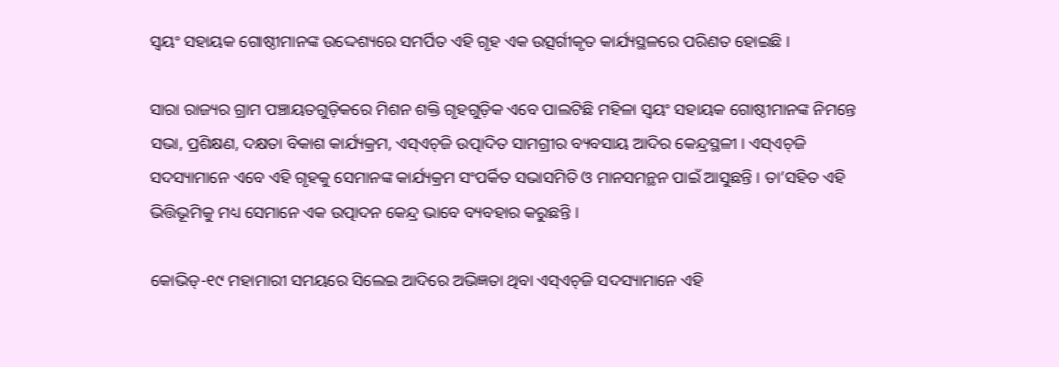ସ୍ୱୟଂ ସହାୟକ ଗୋଷ୍ଠୀମାନଙ୍କ ଉଦ୍ଦେଶ୍ୟରେ ସମର୍ପିତ ଏହି ଗୃହ ଏକ ଉତ୍ସର୍ଗୀକୃତ କାର୍ଯ୍ୟସ୍ଥଳରେ ପରିଣତ ହୋଇଛି ।

ସାରା ରାଜ୍ୟର ଗ୍ରାମ ପଞ୍ଚାୟତଗୁଡ଼ିକରେ ମିଶନ ଶକ୍ତି ଗୃହଗୁଡ଼ିକ ଏବେ ପାଲଟିଛି ମହିଳା ସ୍ୱୟଂ ସହାୟକ ଗୋଷ୍ଠୀମାନଙ୍କ ନିମନ୍ତେ ସଭା, ପ୍ରଶିକ୍ଷଣ, ଦକ୍ଷତା ବିକାଶ କାର୍ଯ୍ୟକ୍ରମ, ଏସ୍‌ଏଚ୍‌ଜି ଉତ୍ପାଦିତ ସାମଗ୍ରୀର ବ୍ୟବସାୟ ଆଦିର କେନ୍ଦ୍ରସ୍ଥଳୀ । ଏସ୍‌ଏଚ୍‌ଜି ସଦସ୍ୟାମାନେ ଏବେ ଏହି ଗୃହକୁ ସେମାନଙ୍କ କାର୍ଯ୍ୟକ୍ରମ ସଂପର୍କିତ ସଭାସମିତି ଓ ମାନସମନ୍ଥନ ପାଇଁ ଆସୁଛନ୍ତି । ତା’ସହିତ ଏହି ଭିତ୍ତିଭୂମିକୁ ମଧ୍ୟ ସେମାନେ ଏକ ଉତ୍ପାଦନ କେନ୍ଦ୍ର ଭାବେ ବ୍ୟବହାର କରୁଛନ୍ତି ।

କୋଭିଡ୍‌-୧୯ ମହାମାରୀ ସମୟରେ ସିଲେଇ ଆଦିରେ ଅଭିଜ୍ଞତା ଥିବା ଏସ୍‌ଏଚ୍‌ଜି ସଦସ୍ୟାମାନେ ଏହି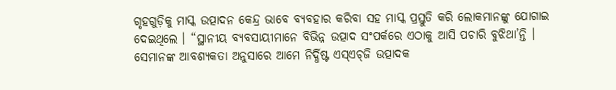ଗୃହଗୁଡ଼ିକୁ ମାସ୍କ ଉତ୍ପାଦନ କେନ୍ଦ୍ର ଭାବେ ବ୍ୟବହାର କରିବା ସହ ମାସ୍କ ପ୍ରସ୍ତୁତି କରି ଲୋକମାନଙ୍କୁ ଯୋଗାଇ ଦେଇଥିଲେ । “ସ୍ଥାନୀୟ ବ୍ୟବସାୟୀମାନେ ବିଭିନ୍ନ ଉତ୍ପାଦ ସଂପର୍କରେ ଏଠାକୁ ଆସି ପଚାରି ବୁଝିଥା’ନ୍ତି । ସେମାନଙ୍କ ଆବଶ୍ୟକତା ଅନୁସାରେ ଆମେ ନିର୍ଦ୍ଧିଷ୍ଟ ଏସ୍‌ଏଚ୍‌ଜି ଉତ୍ପାଦକ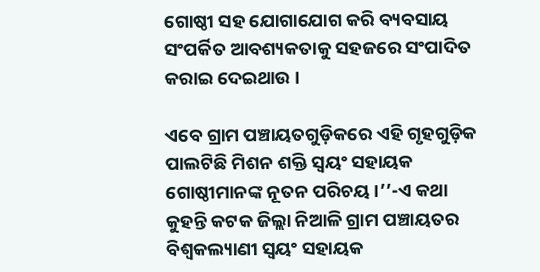ଗୋଷ୍ଠୀ ସହ ଯୋଗାଯୋଗ କରି ବ୍ୟବସାୟ ସଂପର୍କିତ ଆବଶ୍ୟକତାକୁ ସହଜରେ ସଂପାଦିତ କରାଇ ଦେଇଥାଉ ।

ଏବେ ଗ୍ରାମ ପଞ୍ଚାୟତଗୁଡ଼ିକରେ ଏହି ଗୃହଗୁଡ଼ିକ ପାଲଟିଛି ମିଶନ ଶକ୍ତି ସ୍ୱୟଂ ସହାୟକ ଗୋଷ୍ଠୀମାନଙ୍କ ନୂତନ ପରିଚୟ ।’’-ଏ କଥା କୁହନ୍ତି କଟକ ଜିଲ୍ଲା ନିଆଳି ଗ୍ରାମ ପଞ୍ଚାୟତର ବିଶ୍ୱକଲ୍ୟାଣୀ ସ୍ୱୟଂ ସହାୟକ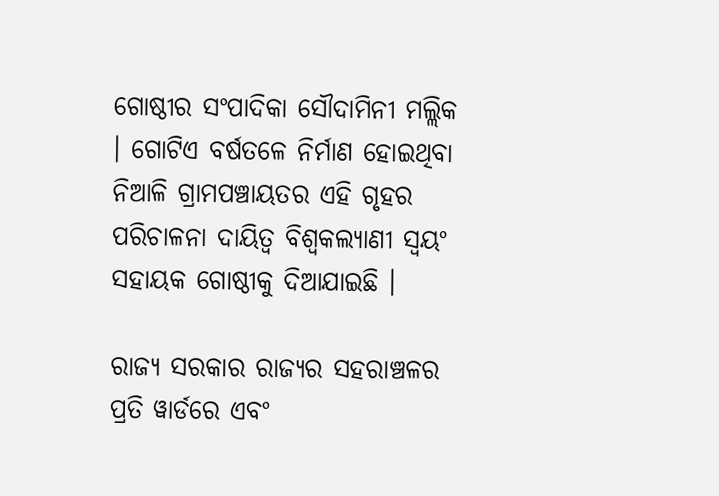ଗୋଷ୍ଠୀର ସଂପାଦିକା ସୌଦାମିନୀ ମଲ୍ଲିକ । ଗୋଟିଏ ବର୍ଷତଳେ ନିର୍ମାଣ ହୋଇଥିବା ନିଆଳି ଗ୍ରାମପଞ୍ଚାୟତର ଏହି ଗୃହର ପରିଚାଳନା ଦାୟିତ୍ୱ ବିଶ୍ୱକଲ୍ୟାଣୀ ସ୍ୱୟଂ ସହାୟକ ଗୋଷ୍ଠୀକୁ ଦିଆଯାଇଛି ।

ରାଜ୍ୟ ସରକାର ରାଜ୍ୟର ସହରାଞ୍ଚଳର ପ୍ରତି ୱାର୍ଡରେ ଏବଂ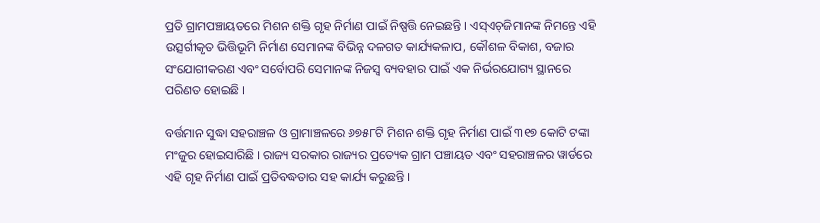ପ୍ରତି ଗ୍ରାମପଞ୍ଚାୟତରେ ମିଶନ ଶକ୍ତି ଗୃହ ନିର୍ମାଣ ପାଇଁ ନିଷ୍ପତ୍ତି ନେଇଛନ୍ତି । ଏସ୍‌ଏଚ୍‌ଜିମାନଙ୍କ ନିମନ୍ତେ ଏହି ଉତ୍ସର୍ଗୀକୃତ ଭିତ୍ତିଭୂମି ନିର୍ମାଣ ସେମାନଙ୍କ ବିଭିନ୍ନ ଦଳଗତ କାର୍ଯ୍ୟକଳାପ, କୌଶଳ ବିକାଶ, ବଜାର ସଂଯୋଗୀକରଣ ଏବଂ ସର୍ବୋପରି ସେମାନଙ୍କ ନିଜସ୍ୱ ବ୍ୟବହାର ପାଇଁ ଏକ ନିର୍ଭରଯୋଗ୍ୟ ସ୍ଥାନରେ ପରିଣତ ହୋଇଛି ।

ବର୍ତ୍ତମାନ ସୁଦ୍ଧା ସହରାଞ୍ଚଳ ଓ ଗ୍ରାମାଞ୍ଚଳରେ ୬୭୫୮ଟି ମିଶନ ଶକ୍ତି ଗୃହ ନିର୍ମାଣ ପାଇଁ ୩୧୭ କୋଟି ଟଙ୍କା ମଂଜୁର ହୋଇସାରିଛି । ରାଜ୍ୟ ସରକାର ରାଜ୍ୟର ପ୍ରତ୍ୟେକ ଗ୍ରାମ ପଞ୍ଚାୟତ ଏବଂ ସହରାଞ୍ଚଳର ୱାର୍ଡରେ ଏହି ଗୃହ ନିର୍ମାଣ ପାଇଁ ପ୍ରତିବଦ୍ଧତାର ସହ କାର୍ଯ୍ୟ କରୁଛନ୍ତି ।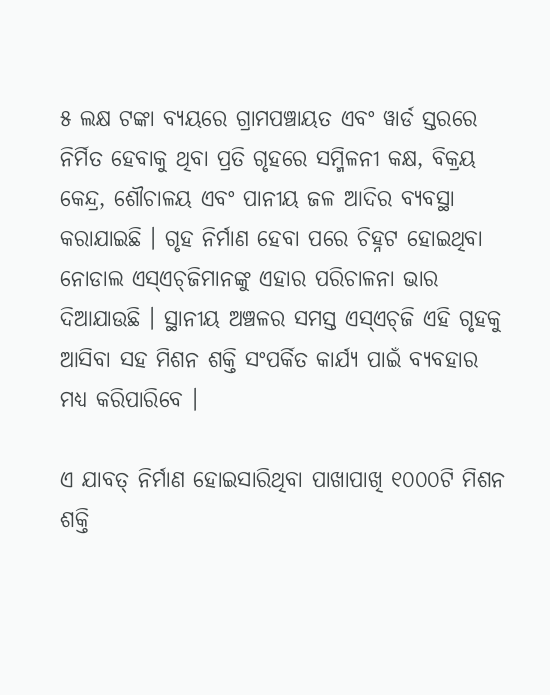୫ ଲକ୍ଷ ଟଙ୍କା ବ୍ୟୟରେ ଗ୍ରାମପଞ୍ଚାୟତ ଏବଂ ୱାର୍ଡ ସ୍ତରରେ ନିର୍ମିତ ହେବାକୁ ଥିବା ପ୍ରତି ଗୃହରେ ସମ୍ମିଳନୀ କକ୍ଷ, ବିକ୍ରୟ କେନ୍ଦ୍ର, ଶୌଚାଳୟ ଏବଂ ପାନୀୟ ଜଳ ଆଦିର ବ୍ୟବସ୍ଥା କରାଯାଇଛି । ଗୃହ ନିର୍ମାଣ ହେବା ପରେ ଚିହ୍ନଟ ହୋଇଥିବା ନୋଡାଲ ଏସ୍‌ଏଚ୍‌ଜିମାନଙ୍କୁ ଏହାର ପରିଚାଳନା ଭାର ଦିଆଯାଉଛି । ସ୍ଥାନୀୟ ଅଞ୍ଚଳର ସମସ୍ତ ଏସ୍‌ଏଚ୍‌ଜି ଏହି ଗୃହକୁ ଆସିବା ସହ ମିଶନ ଶକ୍ତି ସଂପର୍କିତ କାର୍ଯ୍ୟ ପାଇଁ ବ୍ୟବହାର ମଧ୍ୟ କରିପାରିବେ ।

ଏ ଯାବତ୍‌ ନିର୍ମାଣ ହୋଇସାରିଥିବା ପାଖାପାଖି ୧୦୦୦ଟି ମିଶନ ଶକ୍ତି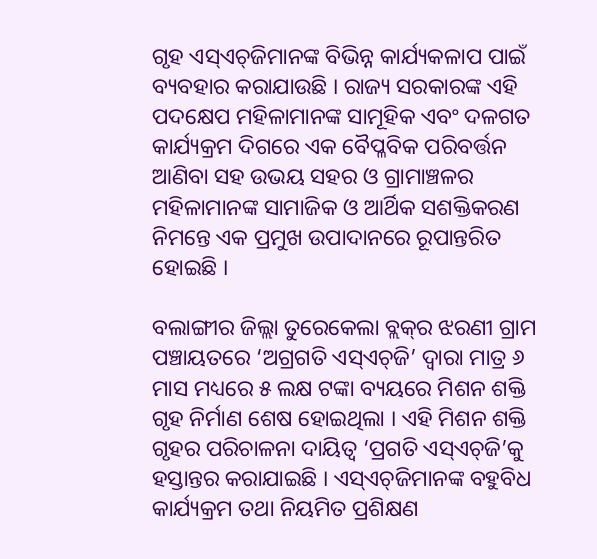ଗୃହ ଏସ୍‌ଏଚ୍‌ଜିମାନଙ୍କ ବିଭିନ୍ନ କାର୍ଯ୍ୟକଳାପ ପାଇଁ ବ୍ୟବହାର କରାଯାଉଛି । ରାଜ୍ୟ ସରକାରଙ୍କ ଏହି ପଦକ୍ଷେପ ମହିଳାମାନଙ୍କ ସାମୂହିକ ଏବଂ ଦଳଗତ କାର୍ଯ୍ୟକ୍ରମ ଦିଗରେ ଏକ ବୈପ୍ଳବିକ ପରିବର୍ତ୍ତନ ଆଣିବା ସହ ଉଭୟ ସହର ଓ ଗ୍ରାମାଞ୍ଚଳର ମହିଳାମାନଙ୍କ ସାମାଜିକ ଓ ଆର୍ଥିକ ସଶକ୍ତିକରଣ ନିମନ୍ତେ ଏକ ପ୍ରମୁଖ ଉପାଦାନରେ ରୂପାନ୍ତରିତ ହୋଇଛି ।

ବଲାଙ୍ଗୀର ଜିଲ୍ଲା ତୁରେକେଲା ବ୍ଲକ୍‌ର ଝରଣୀ ଗ୍ରାମ ପଞ୍ଚାୟତରେ ‘ଅଗ୍ରଗତି ଏସ୍‌ଏଚ୍‌ଜି’ ଦ୍ୱାରା ମାତ୍ର ୬ ମାସ ମଧ୍ୟରେ ୫ ଲକ୍ଷ ଟଙ୍କା ବ୍ୟୟରେ ମିଶନ ଶକ୍ତି ଗୃହ ନିର୍ମାଣ ଶେଷ ହୋଇଥିଲା । ଏହି ମିଶନ ଶକ୍ତି ଗୃହର ପରିଚାଳନା ଦାୟିତ୍ୱ ‘ପ୍ରଗତି ଏସ୍‌ଏଚ୍‌ଜି’କୁ ହସ୍ତାନ୍ତର କରାଯାଇଛି । ଏସ୍‌ଏଚ୍‌ଜିମାନଙ୍କ ବହୁବିଧ କାର୍ଯ୍ୟକ୍ରମ ତଥା ନିୟମିତ ପ୍ରଶିକ୍ଷଣ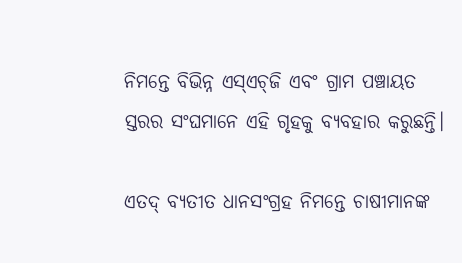ନିମନ୍ତେ ବିଭିନ୍ନ ଏସ୍‌ଏଚ୍‌ଜି ଏବଂ ଗ୍ରାମ ପଞ୍ଚାୟତ ସ୍ତରର ସଂଘମାନେ ଏହି ଗୃହକୁ ବ୍ୟବହାର କରୁଛନ୍ତି।

ଏତଦ୍‌ ବ୍ୟତୀତ ଧାନସଂଗ୍ରହ ନିମନ୍ତେ ଚାଷୀମାନଙ୍କ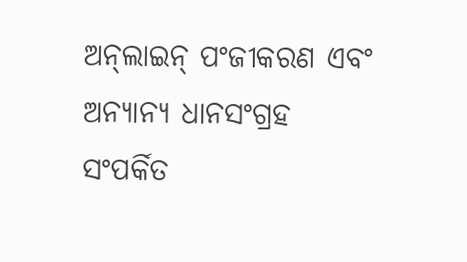ଅନ୍‌ଲାଇନ୍‌ ପଂଜୀକରଣ ଏବଂ ଅନ୍ୟାନ୍ୟ ଧାନସଂଗ୍ରହ ସଂପର୍କିତ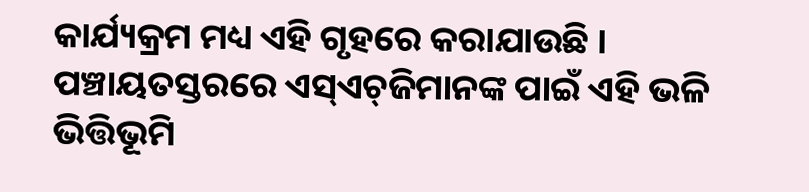କାର୍ଯ୍ୟକ୍ରମ ମଧ୍ୟ ଏହି ଗୃହରେ କରାଯାଉଛି । ପଞ୍ଚାୟତସ୍ତରରେ ଏସ୍‌ଏଚ୍‌ଜିମାନଙ୍କ ପାଇଁ ଏହି ଭଳି ଭିତ୍ତିଭୂମି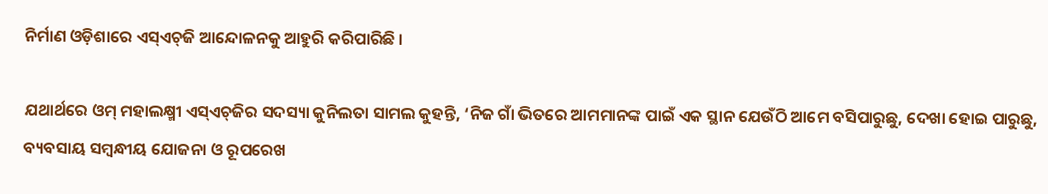ନିର୍ମାଣ ଓଡ଼ିଶାରେ ଏସ୍‌ଏଚ୍‌ଜି ଆନ୍ଦୋଳନକୁ ଆହୁରି କରିପାରିଛି ।

ଯଥାର୍ଥରେ ଓମ୍‌ ମହାଲକ୍ଷ୍ମୀ ଏସ୍‌ଏଚ୍‌ଜିର ସଦସ୍ୟା କୁନିଲତା ସାମଲ କୁହନ୍ତି, ‘ନିଜ ଗାଁ ଭିତରେ ଆମମାନଙ୍କ ପାଇଁ ଏକ ସ୍ଥାନ ଯେଉଁଠି ଆମେ ବସିପାରୁଛୁ, ଦେଖା ହୋଇ ପାରୁଛୁ, ବ୍ୟବସାୟ ସମ୍ବନ୍ଧୀୟ ଯୋଜନା ଓ ରୂପରେଖ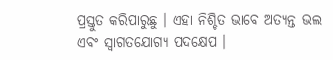ପ୍ରସ୍ତୁତ କରିପାରୁଛୁ । ଏହା ନିଶ୍ଚିତ ଭାବେ ଅତ୍ୟନ୍ତ ଭଲ ଏବଂ ସ୍ୱାଗତଯୋଗ୍ୟ ପଦକ୍ଷେପ ।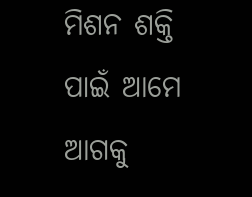ମିଶନ ଶକ୍ତି ପାଇଁ ଆମେ ଆଗକୁ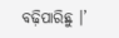ବଢ଼ିପାରିଛୁ ।’